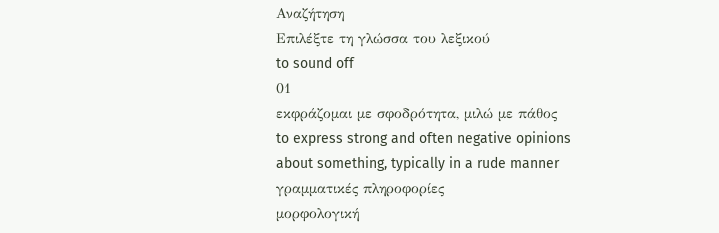Αναζήτηση
Επιλέξτε τη γλώσσα του λεξικού
to sound off
01
εκφράζομαι με σφοδρότητα, μιλώ με πάθος
to express strong and often negative opinions about something, typically in a rude manner
γραμματικές πληροφορίες
μορφολογική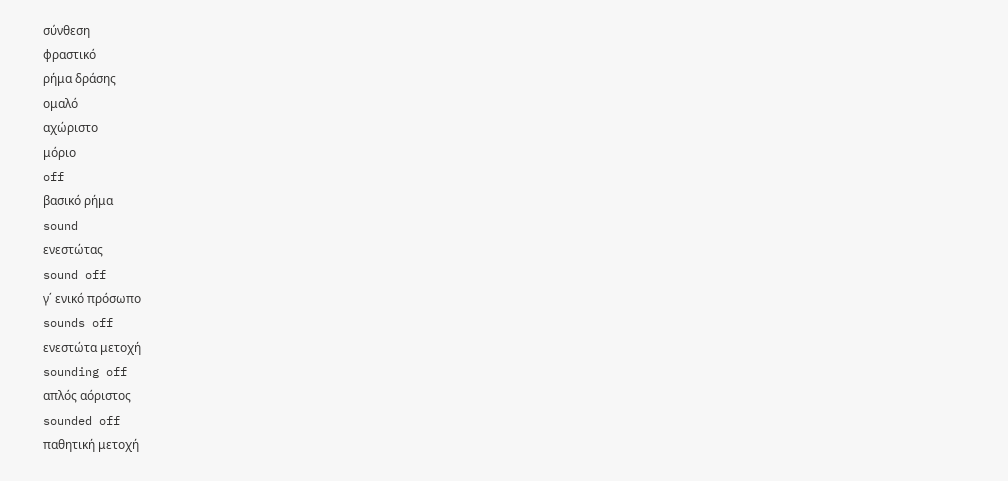σύνθεση
φραστικό
ρήμα δράσης
ομαλό
αχώριστο
μόριο
off
βασικό ρήμα
sound
ενεστώτας
sound off
γ΄ ενικό πρόσωπο
sounds off
ενεστώτα μετοχή
sounding off
απλός αόριστος
sounded off
παθητική μετοχή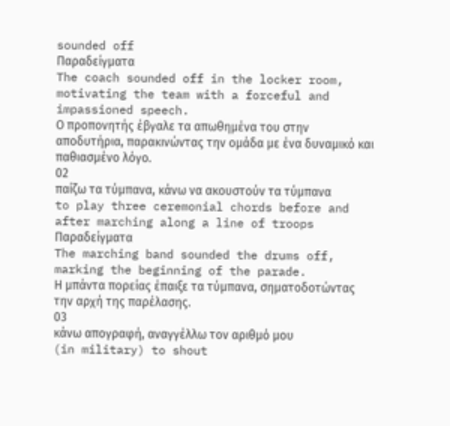sounded off
Παραδείγματα
The coach sounded off in the locker room, motivating the team with a forceful and impassioned speech.
Ο προπονητής έβγαλε τα απωθημένα του στην αποδυτήρια, παρακινώντας την ομάδα με ένα δυναμικό και παθιασμένο λόγο.
02
παίζω τα τύμπανα, κάνω να ακουστούν τα τύμπανα
to play three ceremonial chords before and after marching along a line of troops
Παραδείγματα
The marching band sounded the drums off, marking the beginning of the parade.
Η μπάντα πορείας έπαιξε τα τύμπανα, σηματοδοτώντας την αρχή της παρέλασης.
03
κάνω απογραφή, αναγγέλλω τον αριθμό μου
(in military) to shout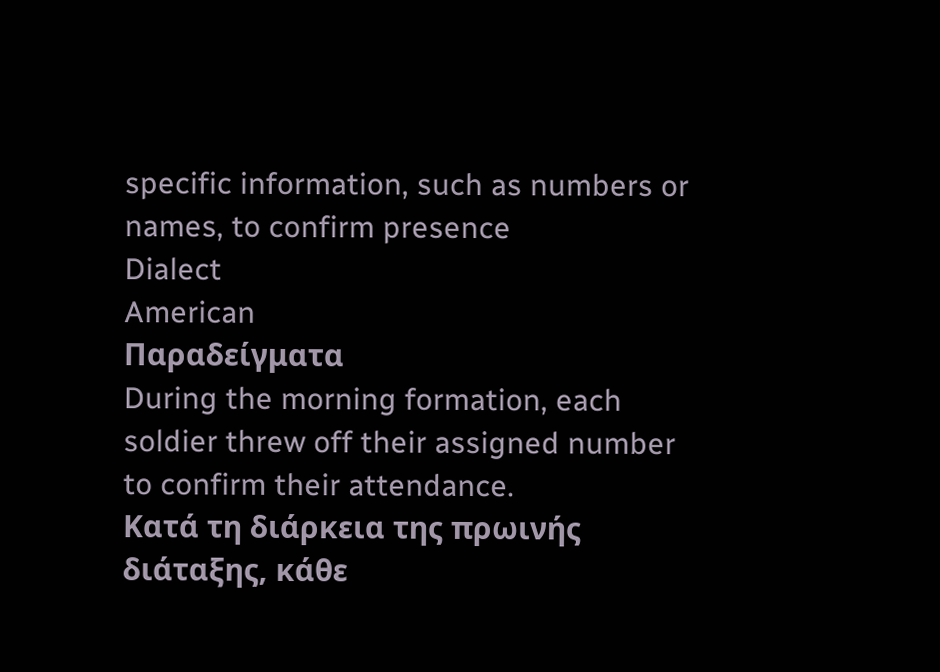specific information, such as numbers or names, to confirm presence
Dialect
American
Παραδείγματα
During the morning formation, each soldier threw off their assigned number to confirm their attendance.
Κατά τη διάρκεια της πρωινής διάταξης, κάθε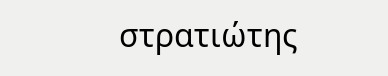στρατιώτης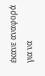έκανε αναφορά για να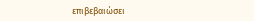επιβεβαιώσει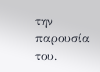την παρουσία του.